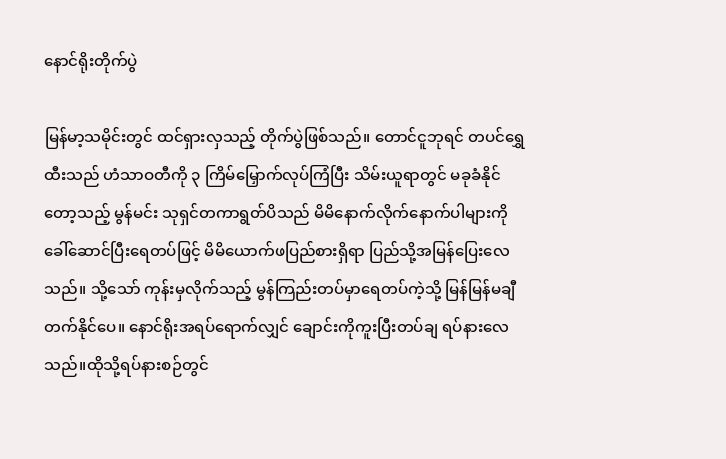နောင်ရိုးတိုက်ပွဲ

မြန်မာ့သမိုင်းတွင် ထင်ရှားလှသည့် တိုက်ပွဲဖြစ်သည်။ တောင်ငူဘုရင် တပင်ရွှေထီးသည် ဟံသာဝတီကို ၃ ကြိမ်မြှောက်လုပ်ကြံပြီး သိမ်းယူရာတွင် မခုခံနိုင်တော့သည့် မွန်မင်း သုရှင်တကာရွတ်ပိသည် မိမိနောက်လိုက်နောက်ပါများကို ခေါ်ဆောင်ပြီးရေတပ်ဖြင့် မိမိယောက်ဖပြည်စားရှိရာ ပြည်သို့အမြန်ပြေးလေသည်။ သို့သော် ကုန်းမှလိုက်သည့် မွန်ကြည်းတပ်မှာရေတပ်ကဲ့သို့ မြန်မြန်မချီတက်နိုင်ပေ။ နောင်ရိုးအရပ်ရောက်လျှင် ချောင်းကိုကူးပြီးတပ်ချ ရပ်နားလေသည်။ထိုသို့ရပ်နားစဉ်တွင်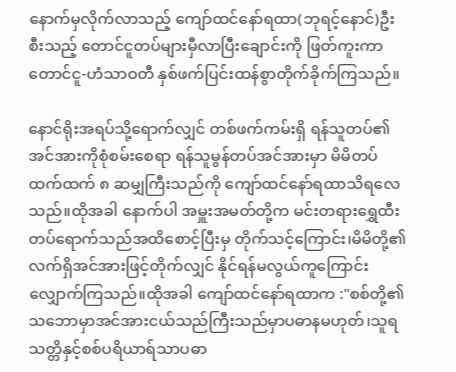နောက်မှလိုက်လာသည့် ကျော်ထင်နော်ရထာ(ဘုရင့်နောင်)ဦးစီးသည့် တောင်ငူတပ်များမှီလာပြီးချောင်းကို ဖြတ်ကူးကာ တောင်ငူ-ဟံသာဝတီ နှစ်ဖက်ပြင်းထန်စွာတိုက်ခိုက်ကြသည်။

နောင်ရိုးအရပ်သို့ရောက်လျှင် တစ်ဖက်ကမ်းရှိ ရန်သူတပ်၏အင်အားကိုစုံစမ်းစေရာ ရန်သူမွန်တပ်အင်အားမှာ မိမိတပ်ထက်ထက် ၈ ဆမျှကြီးသည်ကို ကျော်ထင်နော်ရထာသိရလေသည်။ထိုအခါ နောက်ပါ အမှူးအမတ်တို့က မင်းတရားရွှေထီးတပ်ရောက်သည်အထိစောင့်ပြီးမှ တိုက်သင့်ကြောင်း၊မိမိတို့၏ လက်ရှိအင်အားဖြင့်တိုက်လျှင် နိုင်ရန်မလွယ်ကူကြောင်းလျှောက်ကြသည်။ထိုအခါ ကျော်ထင်နော်ရထာက :"စစ်တို့၏သဘောမှာအင်အားငယ်သည်ကြီးသည်မှာပဓာနမဟုတ်၊သူရသတ္တိနှင့်စစ်ပရိယာရ်သာပဓာ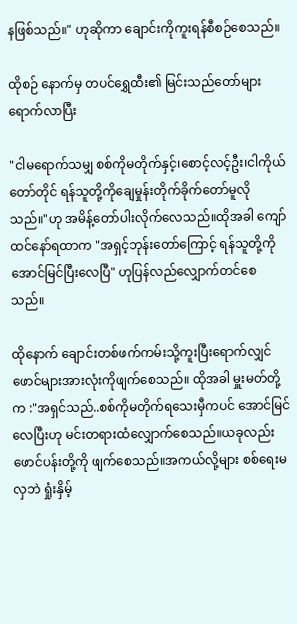နဖြစ်သည်။" ဟုဆိုကာ ချောင်းကိုကူးရန်စီစဉ်စေသည်။

ထိုစဉ် နောက်မှ တပင်ရွှေထီး၏ မြင်းသည်တော်များရောက်လာပြီး

"ငါမရောက်သမျှ စစ်ကိုမတိုက်နှင့်၊စောင့်လင့်ဦး၊ငါကိုယ်တော်တိုင် ရန်သူတို့ကိုချေမှုန်းတိုက်ခိုက်တော်မူလိုသည်။"ဟု အမိန့်တော်ပါးလိုက်လေသည်။ထိုအခါ ကျော်ထင်နော်ရထာက "အရှင့်ဘုန်းတော်ကြောင့် ရန်သူတို့ကို အောင်မြင်ပြီးလေပြီ" ဟုပြန်လည်လျှောက်တင်စေသည်။

ထိုနောက် ချောင်းတစ်ဖက်ကမ်းသို့ကူးပြီးရောက်လျှင် ဖောင်များအားလုံးကိုဖျက်စေသည်။ ထိုအခါ မှူးမတ်တို့က :"အရှင်သည်..စစ်ကိုမတိုက်ရသေးမှီကပင် အောင်မြင်လေပြီးဟု မင်းတရားထံလျှောက်စေသည်။ယခုလည်း ဖောင်ပန်းတို့ကို ဖျက်စေသည်။အကယ်လို့များ စစ်ရေးမလှဘဲ ရှုံးနှိမ့်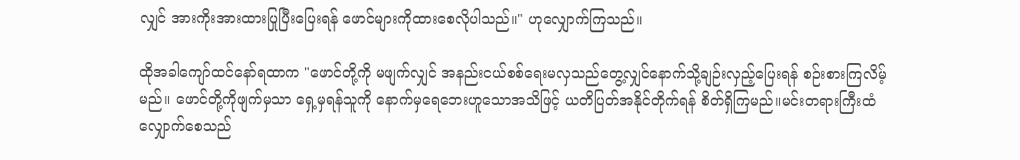လျှင် အားကိုးအားထားပြုပြီးပြေးရန် ဖောင်များကိုထားစေလိုပါသည်။" ဟုလျှောက်ကြသည်။

ထိုအခါကျော်ထင်နော်ရထာက "ဖောင်တို့ကို မဖျက်လျှင် အနည်းငယ်စစ်ရေးမလှသည်တွေ့လျှင်နောက်သို့ချဉ်းလှည့်ပြေးရန် စဉ်းစားကြလိမ့်မည်။ ဖောင်တို့ကိုဖျက်မှသာ ရှေ့မှရန်သူကို နောက်မှရေဘေးဟူသောအသိဖြင့် ယတိပြတ်အနိုင်တိုက်ရန် စိတ်ရှိကြမည်။မင်းတရားကြီးထံလျှောက်စေသည်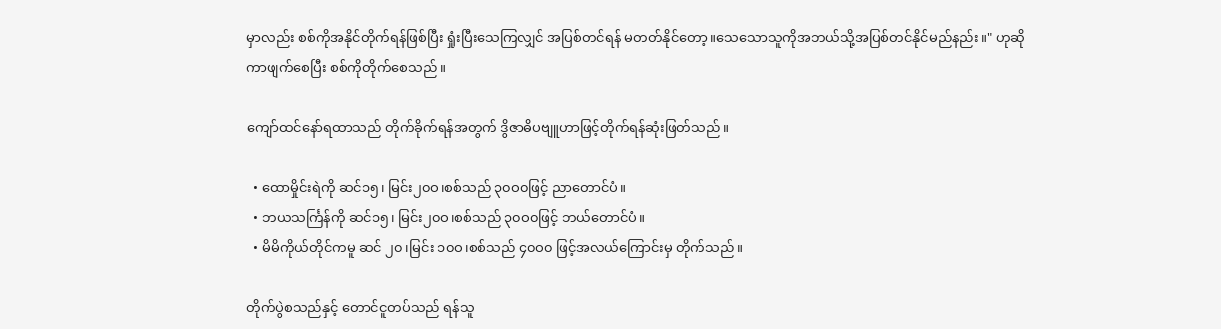မှာလည်း စစ်ကိုအနိုင်တိုက်ရန်ဖြစ်ပြီး ရှုံးပြီးသေကြလျှင် အပြစ်တင်ရန် မတတ်နိုင်တော့။သေသောသူကိုအဘယ်သို့အပြစ်တင်နိုင်မည်နည်း။" ဟုဆိုကာဖျက်စေပြီး စစ်ကိုတိုက်စေသည်။

ကျော်ထင်နော်ရထာသည် တိုက်ခိုက်ရန်အတွက် ဒွိဇာဓိပဗျူဟာဖြင့်တိုက်ရန်ဆုံးဖြတ်သည်။

  • ထောမှိုင်းရဲကို ဆင်၁၅၊ မြင်း၂၀ဝ၊စစ်သည် ၃၀ဝ၀ဖြင့် ညာတောင်ပံ။
  • ဘယသင်္ကြန်ကို ဆင်၁၅၊ မြင်း၂၀ဝ၊စစ်သည် ၃၀ဝ၀ဖြင့် ဘယ်တောင်ပံ။
  • မိမိကိုယ်တိုင်ကမူ ဆင် ၂၀၊မြင်း ၁၀ဝ၊စစ်သည် ၄၀ဝ၀ ဖြင့်အလယ်ကြောင်းမှ တိုက်သည်။

တိုက်ပွဲစသည်နှင့် တောင်ငူတပ်သည် ရန်သူ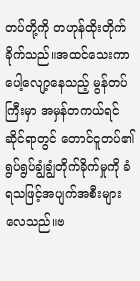တပ်တို့ကို တဟုန်ထိုးတိုက်ခိုက်သည်။အထင်သေးကာ ပေါ့လျော့နေသည့် မွန်တပ်ကြီးမှာ အမှန်တကယ်ရင်ဆိုင်ရာတွင် တောင်ငူတပ်၏ ရွပ်ရွပ်ချွံချွံတိုက်ခိုက်မှုကို ခံရသဖြင့်အပျက်အစီးများလေသည်။ဗ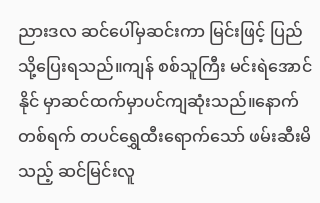ညားဒလ ဆင်ပေါ်မှဆင်းကာ မြင်းဖြင့် ပြည်သို့ပြေးရသည်။ကျန် စစ်သူကြီး မင်းရဲအောင်နိုင် မှာဆင်ထက်မှာပင်ကျဆုံးသည်။နောက်တစ်ရက် တပင်ရွှေထီးရောက်သော် ဖမ်းဆီးမိသည့် ဆင်မြင်းလူ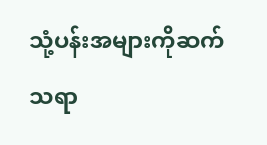သုံ့ပန်းအများကိုဆက်သရာ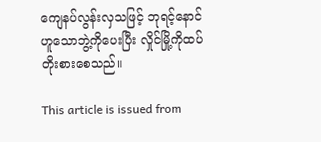ကျေနပ်လွန်းလှသဖြင့် ဘုရင့်နောင် ဟူသောဘွဲ့ကိုပေးပြီး လှိုင်မြို့ကိုထပ်တိုးစားစေသည်။

This article is issued from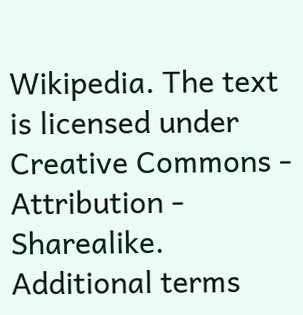Wikipedia. The text is licensed under Creative Commons - Attribution - Sharealike. Additional terms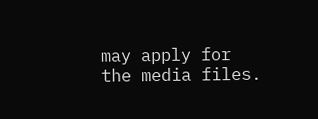may apply for the media files.